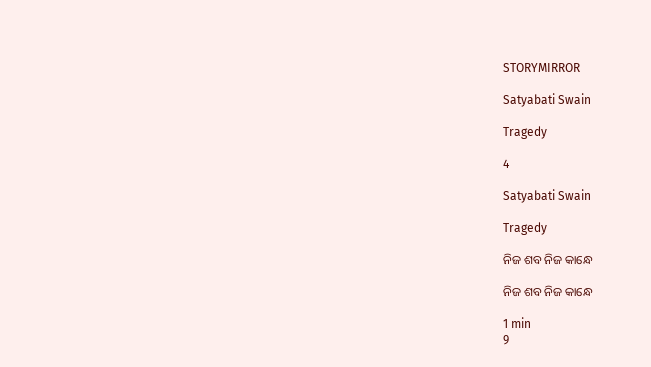STORYMIRROR

Satyabati Swain

Tragedy

4

Satyabati Swain

Tragedy

ନିଜ ଶବ ନିଜ କାନ୍ଧେ

ନିଜ ଶବ ନିଜ କାନ୍ଧେ

1 min
9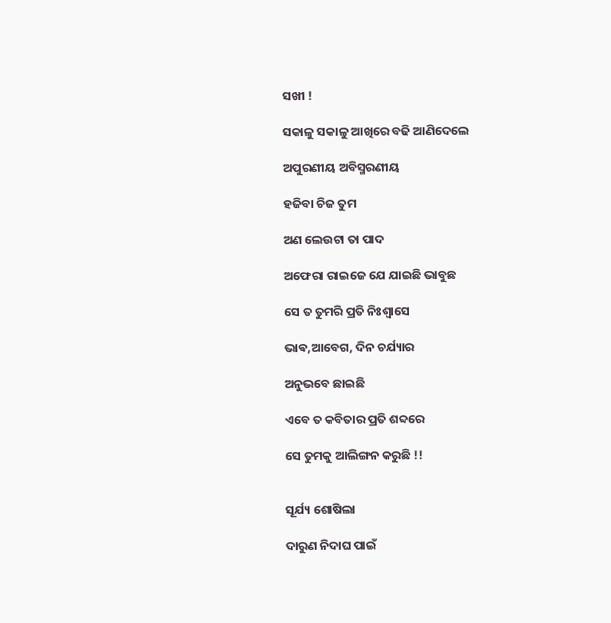ସଖୀ !

ସକାଳୁ ସକାଳୁ ଆଖିରେ ବଢି ଆଣିଦେଲେ

ଅପୁରଣୀୟ ଅବିସ୍ମରଣୀୟ

ହଜିବା ଚିଜ ତୁମ

ଅଣ ଲେଉଟା ତା ପାଦ

ଅଫେରା ରାଇଜେ ଯେ ଯାଇଛି ଭାବୁଛ

ସେ ତ ତୁମରି ପ୍ରତି ନିଃଶ୍ଵାସେ

ଭାଵ,ଆବେଗ, ଦିନ ଚର୍ଯ୍ୟାର

ଅନୁଭବେ ଛାଇଛି

ଏବେ ତ କବିତାର ପ୍ରତି ଶବ୍ଦରେ

ସେ ତୁମକୁ ଆଲିଙ୍ଗନ କରୁଛି !!


ସୂର୍ଯ୍ୟ ଶୋଷିଲା

ଦାରୁଣ ନିଦାଘ ପାଇଁ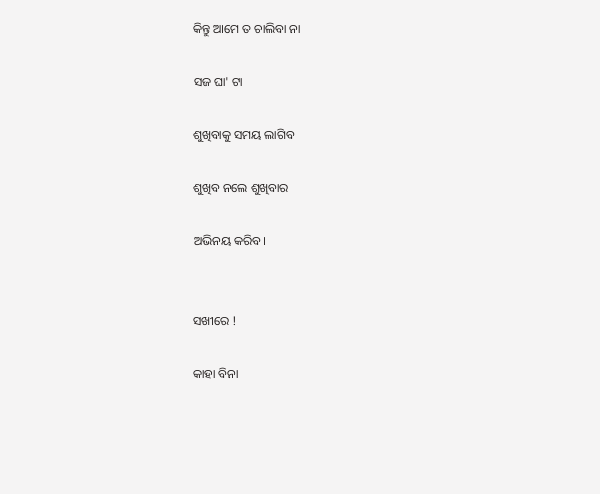କିନ୍ତୁ ଆମେ ତ ଚାଲିବା ନା

ସଜ ଘା' ଟା

ଶୁଖିବାକୁ ସମୟ ଲାଗିବ

ଶୁଖିବ ନଲେ ଶୁଖିବାର

ଅଭିନୟ କରିବ।


ସଖୀରେ !

କାହା ବିନା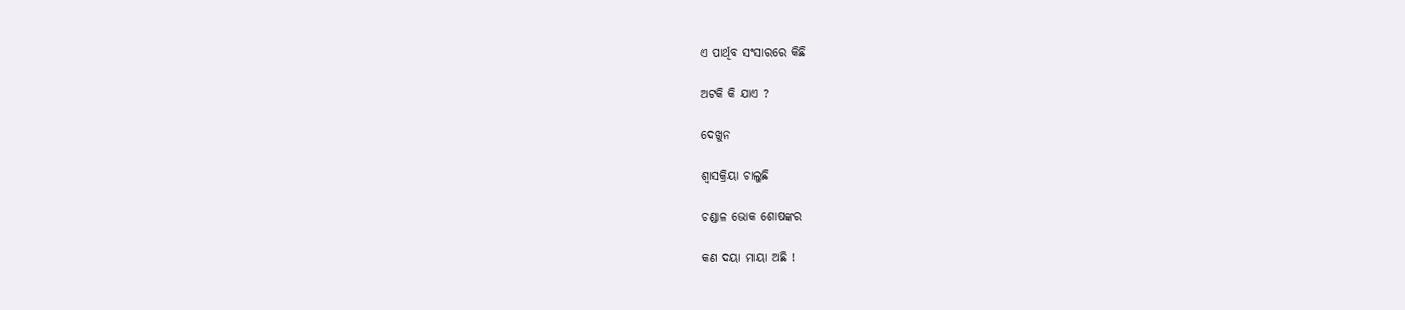ଏ ପାର୍ଥିବ ସଂସାରରେ କିଛି

ଅଟକି କି ଯାଏ ?

ଦେଖୁନ

ଶ୍ବାସକ୍ରିୟା ଚାଲୁଛି

ଚଣ୍ଡାଳ ଭୋକ ଶୋଷଙ୍କର

କଣ ଦୟା ମାୟା ଅଛି !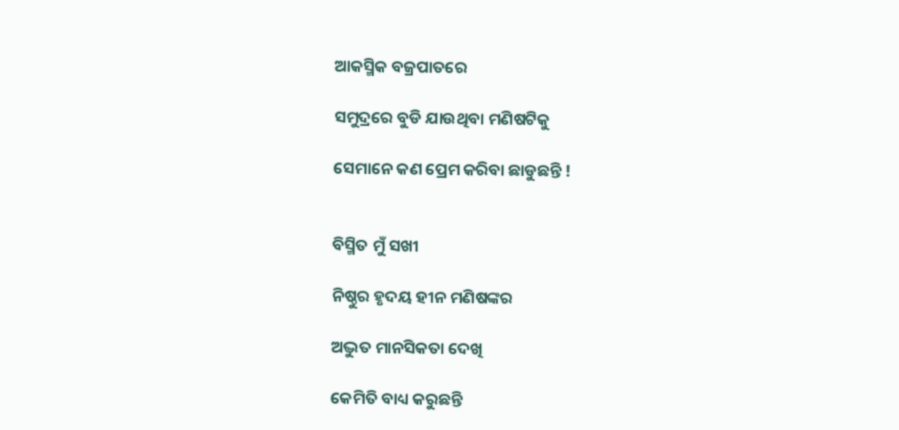ଆକସ୍ମିକ ବଜ୍ରପାତରେ

ସମୁଦ୍ରରେ ବୁଡି ଯାଉଥିବା ମଣିଷଟିକୁ

ସେମାନେ କଣ ପ୍ରେମ କରିବା ଛାଡୁଛନ୍ତି !


ବିସ୍ମିତ ମୁଁ ସଖୀ

ନିଷ୍ଠୁର ହୃଦୟ ହୀନ ମଣିଷଙ୍କର

ଅଦ୍ଭୁତ ମାନସିକତା ଦେଖି

କେମିତି ବାଧ୍ୟ କରୁଛନ୍ତି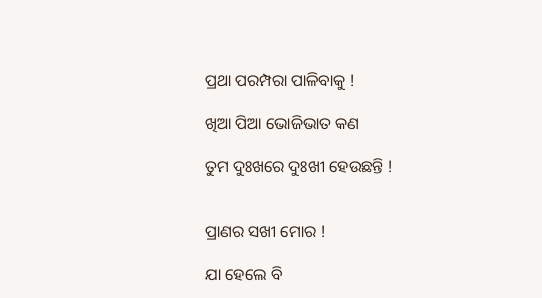ପ୍ରଥା ପରମ୍ପରା ପାଳିବାକୁ !

ଖିଆ ପିଆ ଭୋଜିଭାତ କଣ

ତୁମ ଦୁଃଖରେ ଦୁଃଖୀ ହେଉଛନ୍ତି !


ପ୍ରାଣର ସଖୀ ମୋର !

ଯା ହେଲେ ବି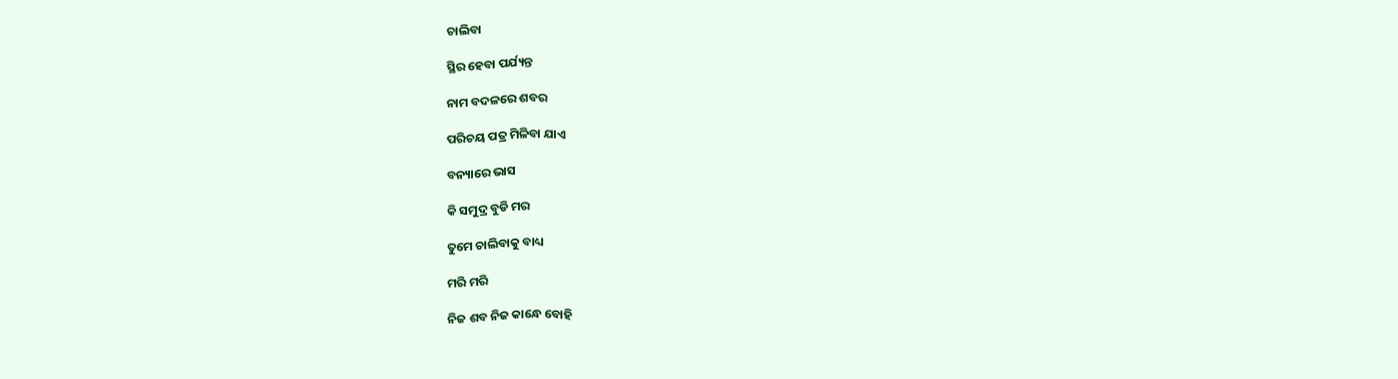ଚାଲିବା

ସ୍ଥିର ହେବା ପର୍ଯ୍ୟନ୍ତ

ନାମ ବଦଳରେ ଶବର

ପରିଚୟ ପତ୍ର ମିଳିବା ଯାଏ

ବନ୍ୟାରେ ଭାସ

କି ସମୁଦ୍ର ବୁଡି ମର

ତୁମେ ଚାଲିବାକୁ ବାଧ୍ୟ

ମରି ମରି

ନିଜ ଶବ ନିଜ କାନ୍ଧେ ବୋହି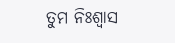ତୁମ ନିଃଶ୍ବାସ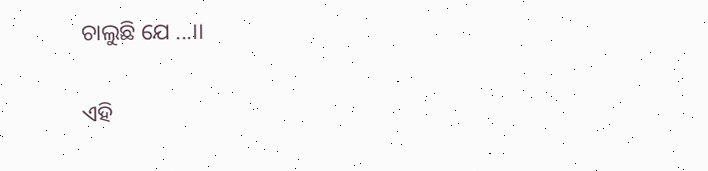ଚାଲୁଛି ଯେ ...।।


ଏହି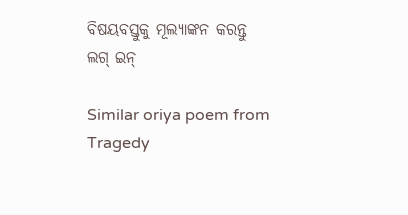ବିଷୟବସ୍ତୁକୁ ମୂଲ୍ୟାଙ୍କନ କରନ୍ତୁ
ଲଗ୍ ଇନ୍

Similar oriya poem from Tragedy